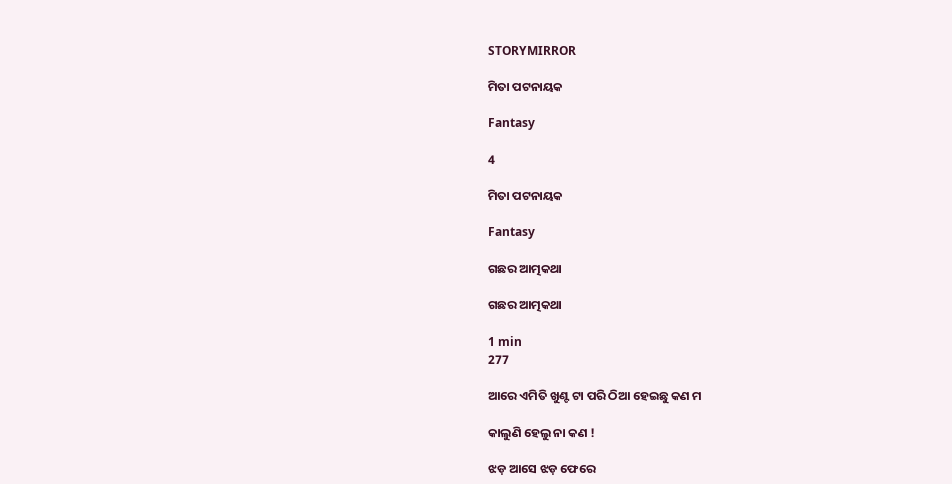STORYMIRROR

ମିତା ପଟନାୟକ

Fantasy

4

ମିତା ପଟନାୟକ

Fantasy

ଗଛର ଆତ୍ମକଥା

ଗଛର ଆତ୍ମକଥା

1 min
277

ଆରେ ଏମିତି ଖୁଣ୍ଟ ଟା ପରି ଠିଆ ହେଇଛୁ କଣ ମ

କାଲୁଣି ହେଲୁ ନା କଣ !

ଝଡ଼ ଆସେ ଝଡ଼ ଫେରେ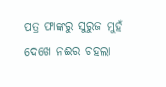ପତ୍ର ଫାଙ୍କରୁ ସୁରୁଜ ମୁହଁ ଦେଖେ ନଈର ଚହଲା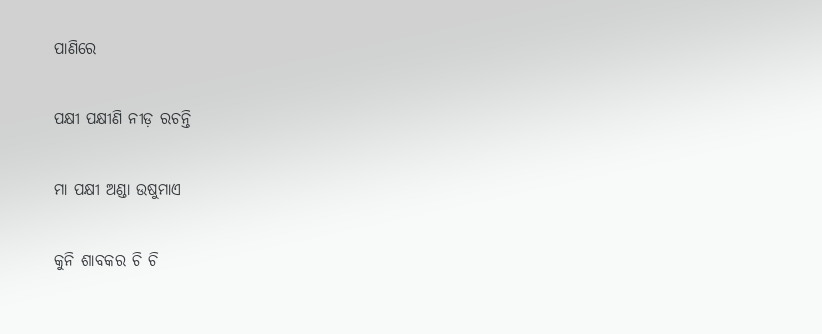ପାଣିରେ

ପକ୍ଷୀ ପକ୍ଷୀଣି ନୀଡ଼ ରଚନ୍ତି

ମା ପକ୍ଷୀ ଅଣ୍ଡା ଉଷୁମାଏ

କୁନି ଶାବକର ଚି ଚି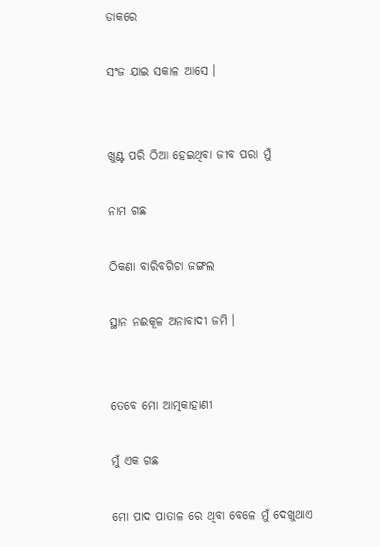ଡାକରେ

ସଂଜ ଯାଇ ସକାଳ ଆସେ ।


ଖୁଣ୍ଟ ପରି ଠିଆ ହେଇଥିବା ଜୀବ ପରା ମୁଁ

ନାମ ଗଛ

ଠିକଣା ବାରିବଗିଚା ଜଙ୍ଗଲ

ସ୍ଥାନ ନଈକୂଳ ଅନାବାଦୀ ଜମି ।


ତେବେ ମୋ ଆତ୍ମକାହାଣୀ

ମୁଁ ଏକ ଗଛ

ମୋ ପାଦ ପାତାଳ ରେ ଥିବା ବେଳେ ମୁଁ ଦେଖୁଥାଏ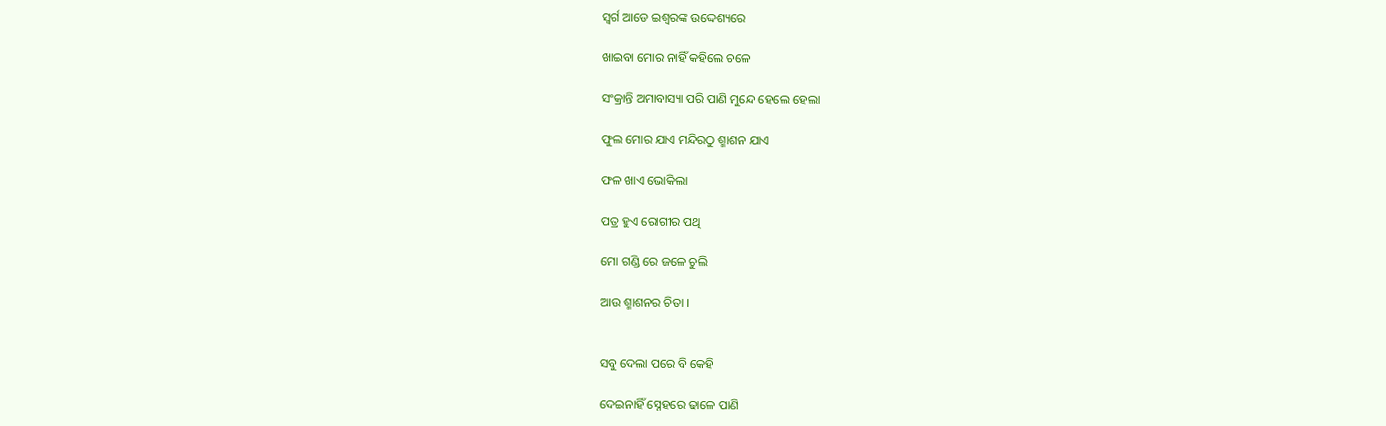ସ୍ୱର୍ଗ ଆଡେ ଇଶ୍ୱରଙ୍କ ଉଦ୍ଦେଶ୍ୟରେ

ଖାଇବା ମୋର ନାହିଁ କହିଲେ ଚଳେ

ସଂକ୍ରାନ୍ତି ଅମାବାସ୍ୟା ପରି ପାଣି ମୁନ୍ଦେ ହେଲେ ହେଲା

ଫୁଲ ମୋର ଯାଏ ମନ୍ଦିରଠୁ ଶ୍ମାଶନ ଯାଏ

ଫଳ ଖାଏ ଭୋକିଲା

ପତ୍ର ହୁଏ ରୋଗୀର ପଥି

ମୋ ଗଣ୍ଡି ରେ ଜଳେ ଚୁଲି

ଆଉ ଶ୍ମାଶନର ଚିତା ।


ସବୁ ଦେଲା ପରେ ବି କେହି

ଦେଇନାହିଁ ସ୍ନେହରେ ଢାଳେ ପାଣି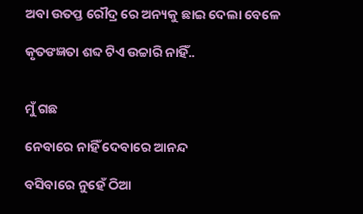ଅବା ଉତପ୍ତ ରୌଦ୍ର ରେ ଅନ୍ୟକୁ ଛାଇ ଦେଲା ବେଳେ

କୃତଙଜ୍ଞତା ଶବ୍ଦ ଟିଏ ଉଚ୍ଚାରି ନାହିଁ..


ମୁଁ ଗଛ

ନେବାରେ ନାହିଁ ଦେବାରେ ଆନନ୍ଦ

ବସିବାରେ ନୁହେଁ ଠିଆ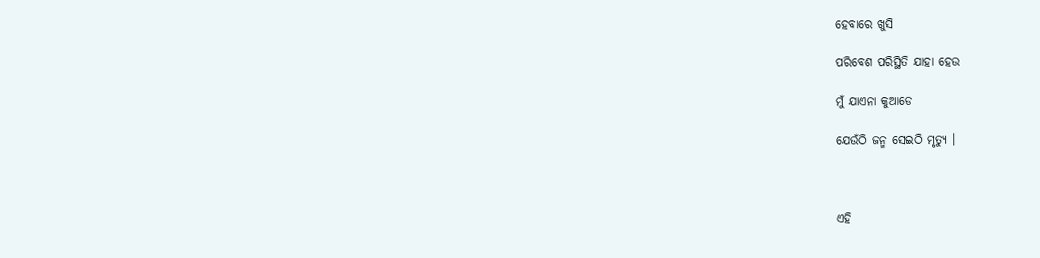ହେବାରେ ଖୁସି

ପରିବେଶ ପରିସ୍ଥିତି ଯାହା ହେଉ

ମୁଁ ଯାଏନା କୁଆଡେ

ଯେଉଁଠି ଜନ୍ମ ସେଇଠି ମୃତ୍ୟୁ ।



ଏହି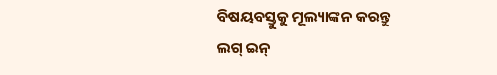ବିଷୟବସ୍ତୁକୁ ମୂଲ୍ୟାଙ୍କନ କରନ୍ତୁ
ଲଗ୍ ଇନ୍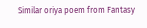Similar oriya poem from Fantasy